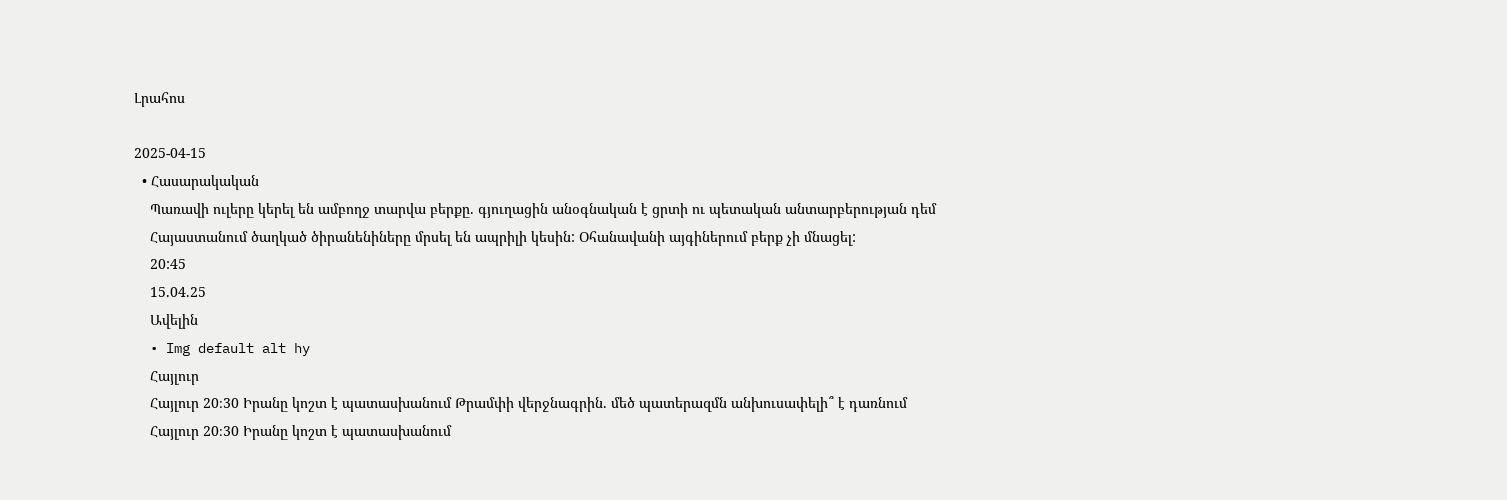Լրահոս

2025-04-15
  • Հասարակական
    Պառավի ուլերը կերել են ամբողջ տարվա բերքը. գյուղացին անօգնական է ցրտի ու պետական անտարբերության դեմ
    Հայաստանում ծաղկած ծիրանենիները մրսել են ապրիլի կեսին: Օհանավանի այգիներում բերք չի մնացել:
    20:45
    15.04.25
    Ավելին
  • Img default alt hy
    Հայլուր
    Հայլուր 20։30 Իրանը կոշտ է պատասխանում Թրամփի վերջնագրին. մեծ պատերազմն անխուսափելի՞ է դառնում
    Հայլուր 20։30 Իրանը կոշտ է պատասխանում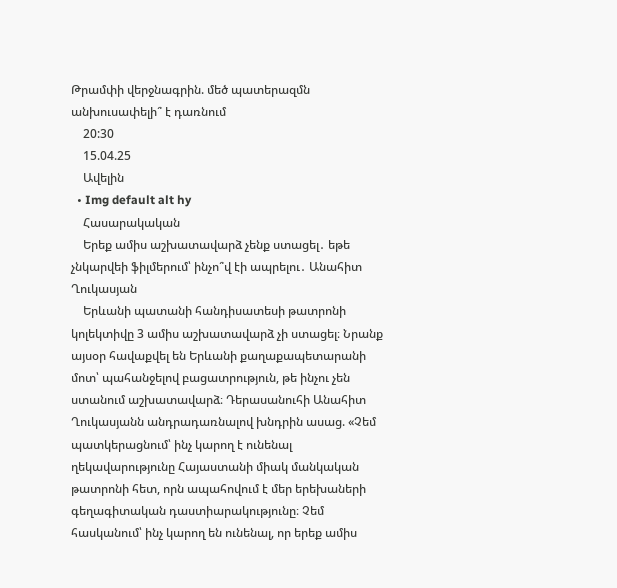Թրամփի վերջնագրին. մեծ պատերազմն անխուսափելի՞ է դառնում
    20:30
    15.04.25
    Ավելին
  • Img default alt hy
    Հասարակական
    Երեք ամիս աշխատավարձ չենք ստացել․ եթե չնկարվեի ֆիլմերում՝ ինչո՞վ էի ապրելու․ Անահիտ Ղուկասյան
    Երևանի պատանի հանդիսատեսի թատրոնի կոլեկտիվը 3 ամիս աշխատավարձ չի ստացել։ Նրանք այսօր հավաքվել են Երևանի քաղաքապետարանի մոտ՝ պահանջելով բացատրություն, թե ինչու չեն ստանում աշխատավարձ։ Դերասանուհի Անահիտ Ղուկասյանն անդրադառնալով խնդրին ասաց. «Չեմ պատկերացնում՝ ինչ կարող է ունենալ ղեկավարությունը Հայաստանի միակ մանկական թատրոնի հետ, որն ապահովում է մեր երեխաների գեղագիտական դաստիարակությունը։ Չեմ հասկանում՝ ինչ կարող են ունենալ, որ երեք ամիս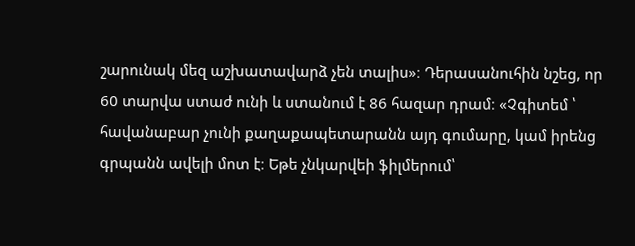շարունակ մեզ աշխատավարձ չեն տալիս»։ Դերասանուհին նշեց, որ 60 տարվա ստաժ ունի և ստանում է 86 հազար դրամ։ «Չգիտեմ ՝ հավանաբար չունի քաղաքապետարանն այդ գումարը, կամ իրենց գրպանն ավելի մոտ է։ Եթե չնկարվեի ֆիլմերում՝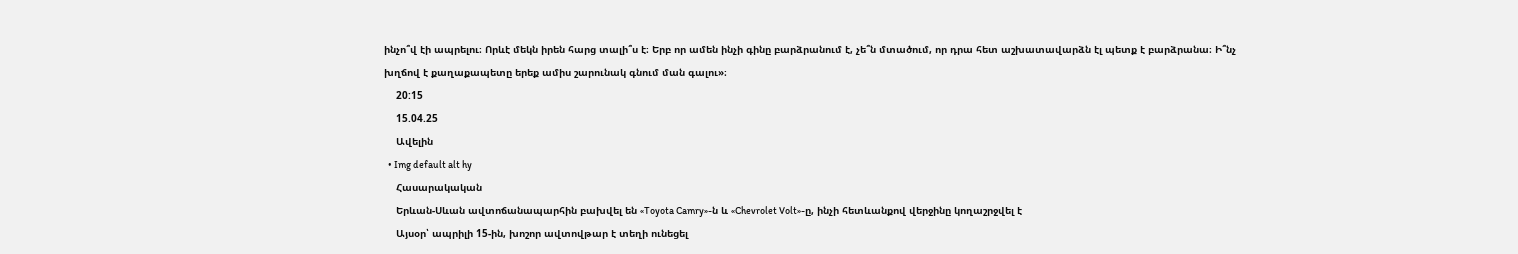ինչո՞վ էի ապրելու։ Որևէ մեկն իրեն հարց տալի՞ս է։ Երբ որ ամեն ինչի գինը բարձրանում է, չե՞ն մտածում, որ դրա հետ աշխատավարձն էլ պետք է բարձրանա։ Ի՞նչ խղճով է քաղաքապետը երեք ամիս շարունակ գնում ման գալու»։
    20:15
    15.04.25
    Ավելին
  • Img default alt hy
    Հասարակական
    Երևան-Սևան ավտոճանապարհին բախվել են «Toyota Camry»-ն և «Chevrolet Volt»-ը, ինչի հետևանքով վերջինը կողաշրջվել է
    Այսօր՝ ապրիլի 15-ին, խոշոր ավտովթար է տեղի ունեցել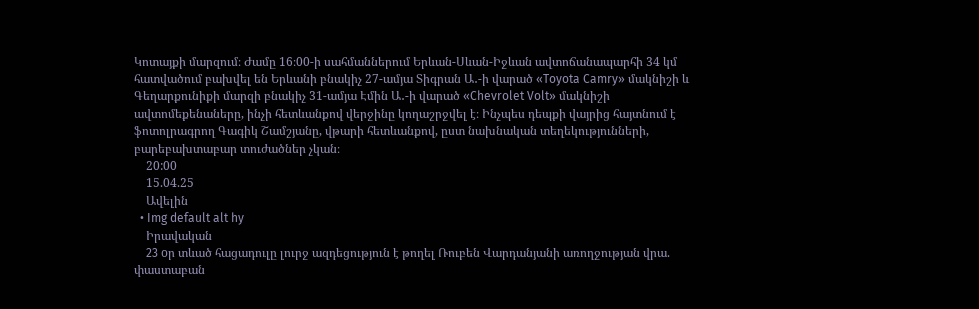Կոտայքի մարզում։ Ժամը 16։00-ի սահմաններում Երևան-Սևան-Իջևան ավտոճանապարհի 34 կմ հատվածում բախվել են Երևանի բնակիչ 27-ամյա Տիգրան Ա․-ի վարած «Toyota Camry» մակնիշի և Գեղարքունիքի մարզի բնակիչ 31-ամյա Էմին Ա․-ի վարած «Chevrolet Volt» մակնիշի ավտոմեքենաները, ինչի հետևանքով վերջինը կողաշրջվել է։ Ինչպես դեպքի վայրից հայտնում է ֆոտոլրագրող Գագիկ Շամշյանը, վթարի հետևանքով, ըստ նախնական տեղեկությունների, բարեբախտաբար տուժածներ չկան։
    20:00
    15.04.25
    Ավելին
  • Img default alt hy
    Իրավական
    23 oր տևած հացադուլը լուրջ ազդեցություն է թողել Ռուբեն Վարդանյանի առողջության վրա. փաստաբան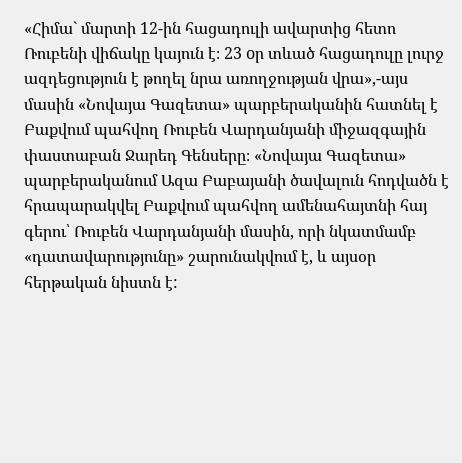«Հիմա` մարտի 12-ին հացադուլի ավարտից հետո Ռուբենի վիճակը կայուն է։ 23 oր տևած հացադուլը լուրջ ազդեցություն է թողել նրա առողջության վրա»,-այս մասին «Նովայա Գազետա» պարբերականին հատնել է Բաքվում պահվող Ռուբեն Վարդանյանի միջազգային փաստաբան Ջարեդ Գենսերը։ «Նովայա Գազետա» պարբերականում Ազա Բաբայանի ծավալուն հոդվածն է հրապարակվել Բաքվում պահվող ամենահայտնի հայ գերու՝ Ռուբեն Վարդանյանի մասին, որի նկատմամբ «դատավարությունը» շարունակվում է, և այսօր հերթական նիստն է: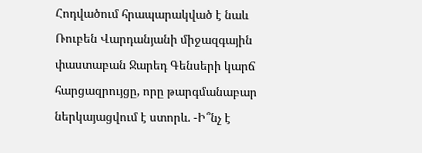Հոդվածում հրապարակված է նաև Ռուբեն Վարդանյանի միջազգային փաստաբան Ջարեդ Գենսերի կարճ հարցազրույցը, որը թարգմանաբար ներկայացվում է ստորև. -Ի՞նչ է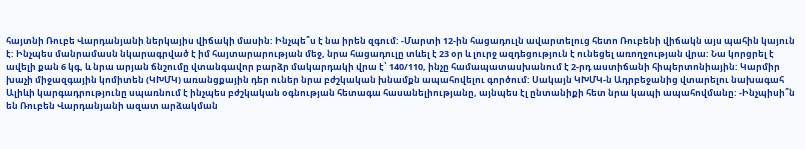հայտնի Ռուբե Վարդանյանի ներկայիս վիճակի մասին: Ինչպե՞ս է նա իրեն զգում: -Մարտի 12-ին հացադուլն ավարտելուց հետո Ռուբենի վիճակն այս պահին կայուն է: Ինչպես մանրամասն նկարագրված է իմ հայտարարության մեջ, նրա հացադուլը տևել է 23 օր և լուրջ ազդեցություն է ունեցել առողջության վրա: Նա կորցրել է ավելի քան 6 կգ, և նրա արյան ճնշումը վտանգավոր բարձր մակարդակի վրա է՝ 140/110, ինչը համապատասխանում է 2-րդ աստիճանի հիպերտոնիային: Կարմիր խաչի միջազգային կոմիտեն (ԿԽՄԿ) առանցքային դեր ուներ նրա բժշկական խնամքն ապահովելու գործում: Սակայն ԿԽՄԿ-ն Ադրբեջանից վտարելու նախագահ Ալիևի կարգադրությունը սպառնում է ինչպես բժշկական օգնության հետագա հասանելիությանը, այնպես էլ ընտանիքի հետ նրա կապի ապահովմանը: -Ինչպիսի՞ն են Ռուբեն Վարդանյանի ազատ արձակման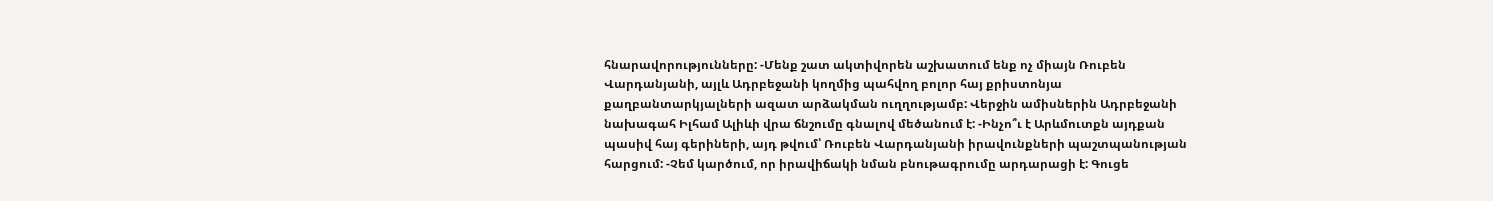հնարավորությունները: -Մենք շատ ակտիվորեն աշխատում ենք ոչ միայն Ռուբեն Վարդանյանի, այլև Ադրբեջանի կողմից պահվող բոլոր հայ քրիստոնյա քաղբանտարկյալների ազատ արձակման ուղղությամբ: Վերջին ամիսներին Ադրբեջանի նախագահ Իլհամ Ալիևի վրա ճնշումը գնալով մեծանում է: -Ինչո՞ւ է Արևմուտքն այդքան պասիվ հայ գերիների, այդ թվում՝ Ռուբեն Վարդանյանի իրավունքների պաշտպանության հարցում: -Չեմ կարծում, որ իրավիճակի նման բնութագրումը արդարացի է: Գուցե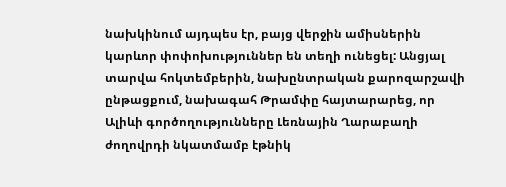նախկինում այդպես էր, բայց վերջին ամիսներին կարևոր փոփոխություններ են տեղի ունեցել: Անցյալ տարվա հոկտեմբերին, նախընտրական քարոզարշավի ընթացքում, նախագահ Թրամփը հայտարարեց, որ Ալիևի գործողությունները Լեռնային Ղարաբաղի ժողովրդի նկատմամբ էթնիկ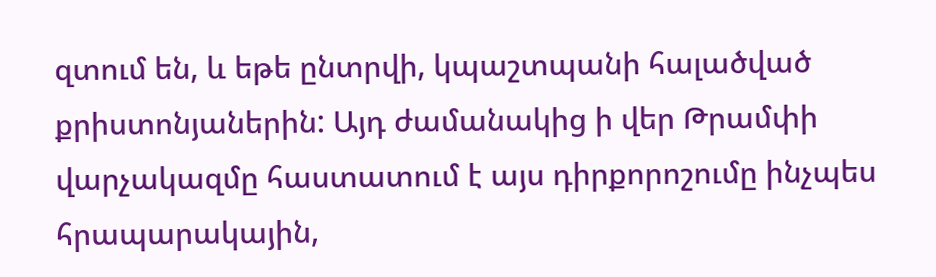զտում են, և եթե ընտրվի, կպաշտպանի հալածված քրիստոնյաներին: Այդ ժամանակից ի վեր Թրամփի վարչակազմը հաստատում է այս դիրքորոշումը ինչպես հրապարակային,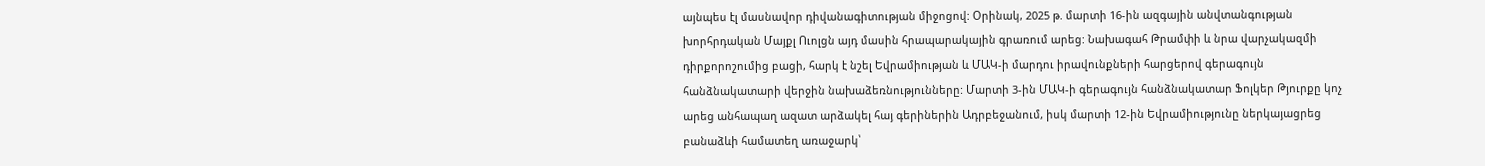այնպես էլ մասնավոր դիվանագիտության միջոցով: Օրինակ, 2025 թ. մարտի 16-ին ազգային անվտանգության խորհրդական Մայքլ Ուոլցն այդ մասին հրապարակային գրառում արեց: Նախագահ Թրամփի և նրա վարչակազմի դիրքորոշումից բացի, հարկ է նշել Եվրամիության և ՄԱԿ-ի մարդու իրավունքների հարցերով գերագույն հանձնակատարի վերջին նախաձեռնությունները: Մարտի 3-ին ՄԱԿ-ի գերագույն հանձնակատար Ֆոլկեր Թյուրքը կոչ արեց անհապաղ ազատ արձակել հայ գերիներին Ադրբեջանում, իսկ մարտի 12-ին Եվրամիությունը ներկայացրեց բանաձևի համատեղ առաջարկ՝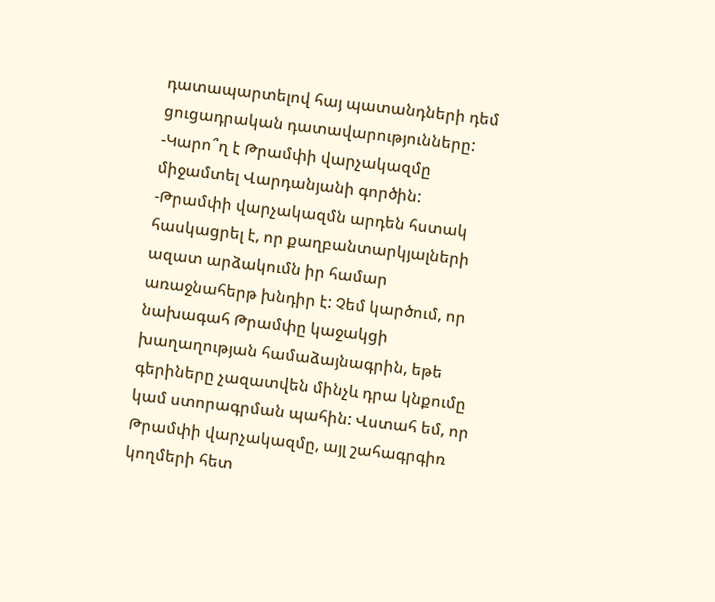դատապարտելով հայ պատանդների դեմ ցուցադրական դատավարությունները: -Կարո՞ղ է Թրամփի վարչակազմը միջամտել Վարդանյանի գործին: -Թրամփի վարչակազմն արդեն հստակ հասկացրել է, որ քաղբանտարկյալների ազատ արձակումն իր համար առաջնահերթ խնդիր է: Չեմ կարծում, որ նախագահ Թրամփը կաջակցի խաղաղության համաձայնագրին, եթե գերիները չազատվեն մինչև դրա կնքումը կամ ստորագրման պահին: Վստահ եմ, որ Թրամփի վարչակազմը, այլ շահագրգիռ կողմերի հետ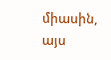միասին, այս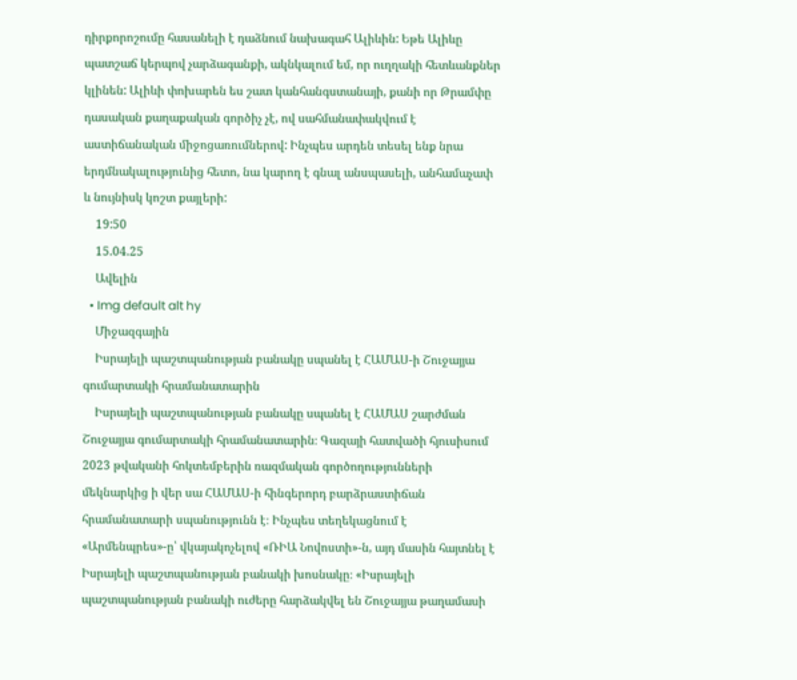դիրքորոշումը հասանելի է դաձնում նախագահ Ալիևին: Եթե Ալիևը պատշաճ կերպով չարձագանքի, ակնկալում եմ, որ ուղղակի հետևանքներ կլինեն: Ալիևի փոխարեն ես շատ կանհանգստանայի, քանի որ Թրամփը դասական քաղաքական գործիչ չէ, ով սահմանափակվում է աստիճանական միջոցառումներով: Ինչպես արդեն տեսել ենք նրա երդմնակալությունից հետո, նա կարող է գնալ անսպասելի, անհամաչափ և նույնիսկ կոշտ քայլերի:
    19:50
    15.04.25
    Ավելին
  • Img default alt hy
    Միջազգային
    Իսրայելի պաշտպանության բանակը սպանել է ՀԱՄԱՍ-ի Շուջայյա գումարտակի հրամանատարին
    Իսրայելի պաշտպանության բանակը սպանել է ՀԱՄԱՍ շարժման Շուջայյա գումարտակի հրամանատարին։ Գազայի հատվածի հյուսիսում 2023 թվականի հոկտեմբերին ռազմական գործողությունների մեկնարկից ի վեր սա ՀԱՄԱՍ-ի հինգերորդ բարձրաստիճան հրամանատարի սպանությունն է։ Ինչպես տեղեկացնում է «Արմենպրես»-ը՝ վկայակոչելով «ՌԻԱ Նովոստի»-ն, այդ մասին հայտնել է Իսրայելի պաշտպանության բանակի խոսնակը։ «Իսրայելի պաշտպանության բանակի ուժերը հարձակվել են Շուջայյա թաղամասի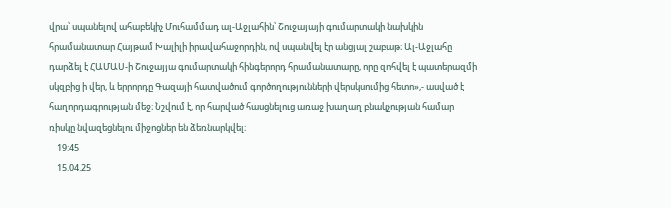վրա՝ սպանելով ահաբեկիչ Մուհամմադ ալ-Աջլահին՝ Շուջայայի գումարտակի նախկին հրամանատար Հայթամ Խալիլի իրավահաջորդին, ով սպանվել էր անցյալ շաբաթ։ Ալ-Աջլահը դարձել է ՀԱՄԱՍ-ի Շուջայյա գումարտակի հինգերորդ հրամանատարը, որը զոհվել է պատերազմի սկզբից ի վեր, և երրորդը Գազայի հատվածում գործողությունների վերսկսումից հետո»,- ասված է հաղորդագրության մեջ։ Նշվում է, որ հարված հասցնելուց առաջ խաղաղ բնակչության համար ռիսկը նվազեցնելու միջոցներ են ձեռնարկվել։
    19:45
    15.04.25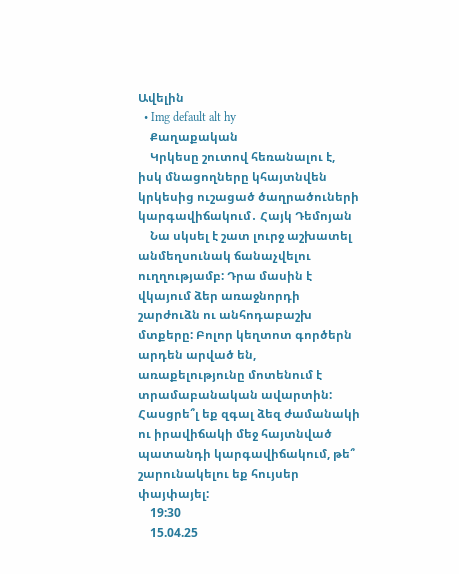Ավելին
  • Img default alt hy
    Քաղաքական
    Կրկեսը շուտով հեռանալու է, իսկ մնացողները կհայտնվեն կրկեսից ուշացած ծաղրածուների կարգավիճակում․ Հայկ Դեմոյան
    Նա սկսել է շատ լուրջ աշխատել անմեղսունակ ճանաչվելու ուղղությամբ: Դրա մասին է վկայում ձեր առաջնորդի շարժուձն ու անհոդաբաշխ մտքերը: Բոլոր կեղտոտ գործերն արդեն արված են, առաքելությունը մոտենում է տրամաբանական ավարտին: Հասցրե՞լ եք զգալ ձեզ ժամանակի ու իրավիճակի մեջ հայտնված պատանդի կարգավիճակում, թե՞ շարունակելու եք հույսեր փայփայել:
    19:30
    15.04.25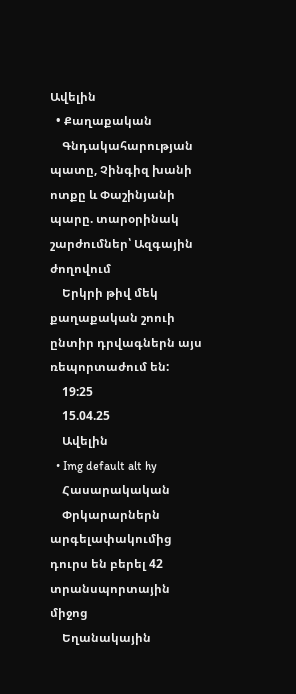Ավելին
  • Քաղաքական
    Գնդակահարության պատը, Չինգիզ խանի ոտքը և Փաշինյանի պարը. տարօրինակ շարժումներ՝ Ազգային ժողովում
    Երկրի թիվ մեկ քաղաքական շոուի ընտիր դրվագներն այս ռեպորտաժում են:
    19:25
    15.04.25
    Ավելին
  • Img default alt hy
    Հասարակական
    Փրկարարներն արգելափակումից դուրս են բերել 42 տրանսպորտային միջոց
    Եղանակային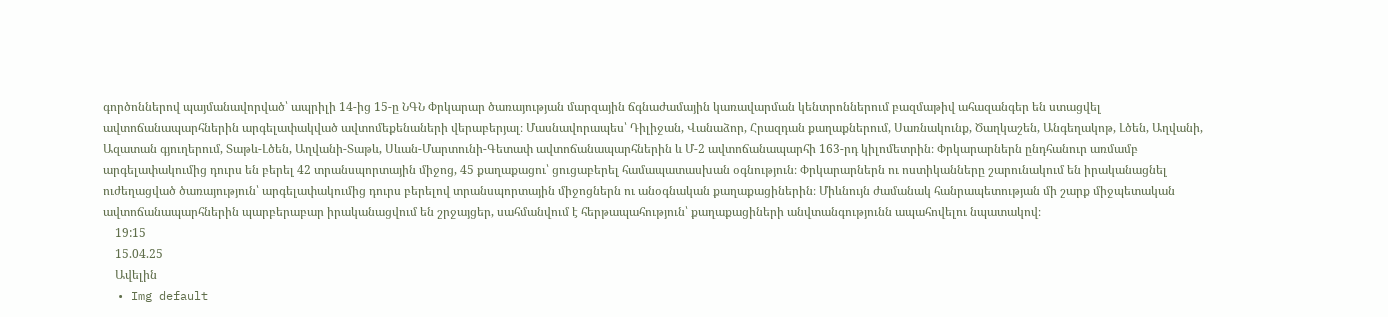գործոններով պայմանավորված՝ ապրիլի 14-ից 15-ը ՆԳՆ Փրկարար ծառայության մարզային ճգնաժամային կառավարման կենտրոններում բազմաթիվ ահազանգեր են ստացվել ավտոճանապարհներին արգելափակված ավտոմեքենաների վերաբերյալ։ Մասնավորապես՝ Դիլիջան, Վանաձոր, Հրազդան քաղաքներում, Սառնակունք, Ծաղկաշեն, Անգեղակոթ, Լծեն, Աղվանի, Ազատան գյուղերում, Տաթև-Լծեն, Աղվանի-Տաթև, Սևան-Մարտունի-Գետափ ավտոճանապարհներին և Մ-2 ավտոճանապարհի 163-րդ կիլոմետրին։ Փրկարարներն ընդհանուր առմամբ արգելափակումից դուրս են բերել 42 տրանսպորտային միջոց, 45 քաղաքացու՝ ցուցաբերել համապատասխան օգնություն։ Փրկարարներն ու ոստիկանները շարունակում են իրականացնել ուժեղացված ծառայություն՝ արգելափակումից դուրս բերելով տրանսպորտային միջոցներն ու անօգնական քաղաքացիներին։ Միևնույն ժամանակ հանրապետության մի շարք միջպետական ավտոճանապարհներին պարբերաբար իրականացվում են շրջայցեր, սահմանվում է հերթապահություն՝ քաղաքացիների անվտանգությունն ապահովելու նպատակով։
    19:15
    15.04.25
    Ավելին
  • Img default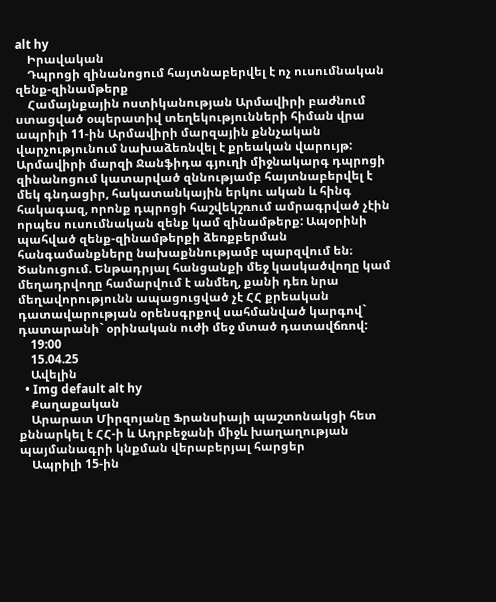alt hy
    Իրավական
    Դպրոցի զինանոցում հայտնաբերվել է ոչ ուսումնական զենք-զինամթերք
    Համայնքային ոստիկանության Արմավիրի բաժնում ստացված օպերատիվ տեղեկությունների հիման վրա ապրիլի 11-ին Արմավիրի մարզային քննչական վարչությունում նախաձեռնվել է քրեական վարույթ: Արմավիրի մարզի Ջանֆիդա գյուղի միջնակարգ դպրոցի զինանոցում կատարված զննությամբ հայտնաբերվել է մեկ գնդացիր, հակատանկային երկու ական և հինգ հակագազ, որոնք դպրոցի հաշվեկշռում ամրագրված չէին որպես ուսումնական զենք կամ զինամթերք: Ապօրինի պահված զենք-զինամթերքի ձեռքբերման հանգամանքները նախաքննությամբ պարզվում են։ Ծանուցում. Ենթադրյալ հանցանքի մեջ կասկածվողը կամ մեղադրվողը համարվում է անմեղ, քանի դեռ նրա մեղավորությունն ապացուցված չէ ՀՀ քրեական դատավարության օրենսգրքով սահմանված կարգով` դատարանի` օրինական ուժի մեջ մտած դատավճռով:
    19:00
    15.04.25
    Ավելին
  • Img default alt hy
    Քաղաքական
    Արարատ Միրզոյանը Ֆրանսիայի պաշտոնակցի հետ քննարկել է ՀՀ-ի և Ադրբեջանի միջև խաղաղության պայմանագրի կնքման վերաբերյալ հարցեր
    Ապրիլի 15-ին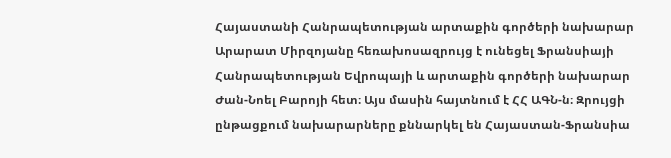Հայաստանի Հանրապետության արտաքին գործերի նախարար Արարատ Միրզոյանը հեռախոսազրույց է ունեցել Ֆրանսիայի Հանրապետության Եվրոպայի և արտաքին գործերի նախարար Ժան-Նոել Բարոյի հետ։ Այս մասին հայտնում է ՀՀ ԱԳՆ-ն։ Զրույցի ընթացքում նախարարները քննարկել են Հայաստան-Ֆրանսիա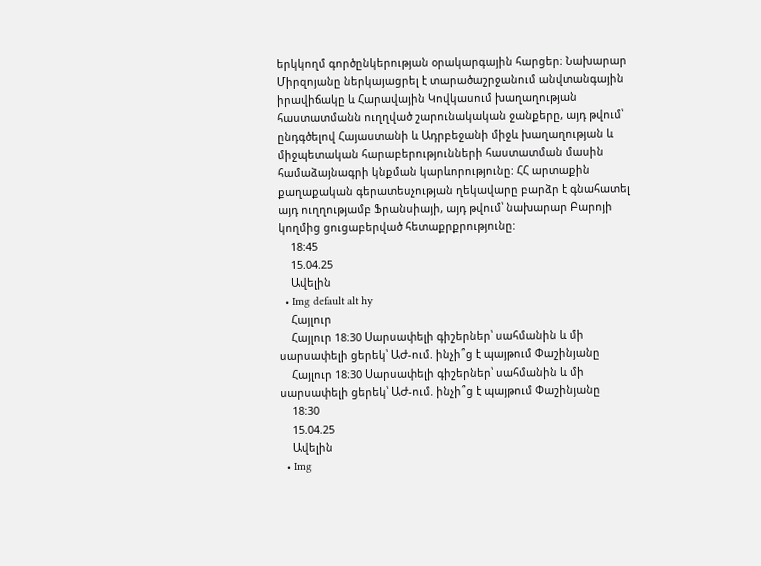երկկողմ գործընկերության օրակարգային հարցեր։ Նախարար Միրզոյանը ներկայացրել է տարածաշրջանում անվտանգային իրավիճակը և Հարավային Կովկասում խաղաղության հաստատմանն ուղղված շարունակական ջանքերը, այդ թվում՝ ընդգծելով Հայաստանի և Ադրբեջանի միջև խաղաղության և միջպետական հարաբերությունների հաստատման մասին համաձայնագրի կնքման կարևորությունը: ՀՀ արտաքին քաղաքական գերատեսչության ղեկավարը բարձր է գնահատել այդ ուղղությամբ Ֆրանսիայի, այդ թվում՝ նախարար Բարոյի կողմից ցուցաբերված հետաքրքրությունը:
    18:45
    15.04.25
    Ավելին
  • Img default alt hy
    Հայլուր
    Հայլուր 18։30 Սարսափելի գիշերներ՝ սահմանին և մի սարսափելի ցերեկ՝ ԱԺ-ում. ինչի՞ց է պայթում Փաշինյանը
    Հայլուր 18։30 Սարսափելի գիշերներ՝ սահմանին և մի սարսափելի ցերեկ՝ ԱԺ-ում. ինչի՞ց է պայթում Փաշինյանը
    18:30
    15.04.25
    Ավելին
  • Img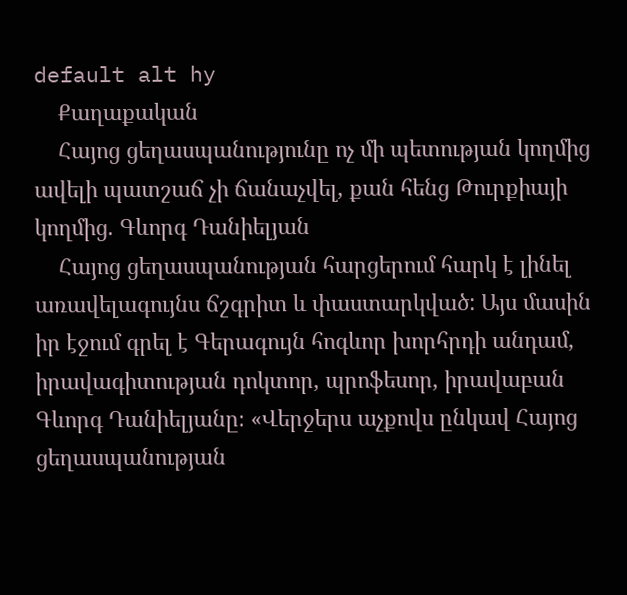default alt hy
    Քաղաքական
    Հայոց ցեղասպանությունը ոչ մի պետության կողմից ավելի պատշաճ չի ճանաչվել, քան հենց Թուրքիայի կողմից. Գևորգ Դանիելյան
    Հայոց ցեղասպանության հարցերում հարկ է լինել առավելագույնս ճշգրիտ և փաստարկված: Այս մասին իր էջում գրել է Գերագույն հոգևոր խորհրդի անդամ, իրավագիտության դոկտոր, պրոֆեսոր, իրավաբան Գևորգ Դանիելյանը։ «Վերջերս աչքովս ընկավ Հայոց ցեղասպանության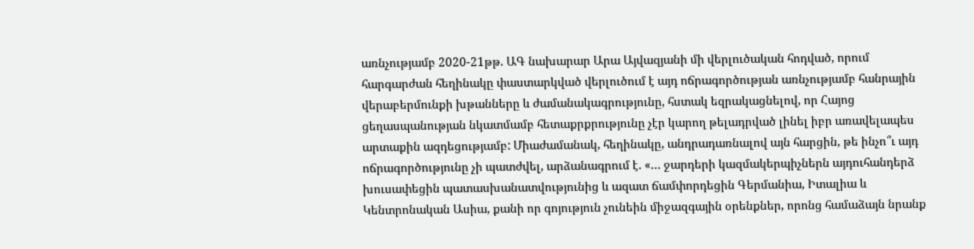առնչությամբ 2020-21թթ. ԱԳ նախարար Արա Այվազյանի մի վերլուծական հոդված, որում հարգարժան հեղինակը փաստարկված վերլուծում է այդ ոճրագործության առնչությամբ հանրային վերաբերմունքի խթանները և ժամանակագրությունը, հստակ եզրակացնելով, որ Հայոց ցեղասպանության նկատմամբ հետաքրքրությունը չէր կարող թելադրված լինել իբր առավելապես արտաքին ազդեցությամբ: Միաժամանակ, հեղինակը, անդրադառնալով այն հարցին, թե ինչո՞ւ այդ ոճրագործությունը չի պատժվել, արձանագրում է. «… ջարդերի կազմակերպիչներն այդուհանդերձ խուսափեցին պատասխանատվությունից և ազատ ճամփորդեցին Գերմանիա, Իտալիա և Կենտրոնական Ասիա, քանի որ գոյություն չունեին միջազգային օրենքներ, որոնց համաձայն նրանք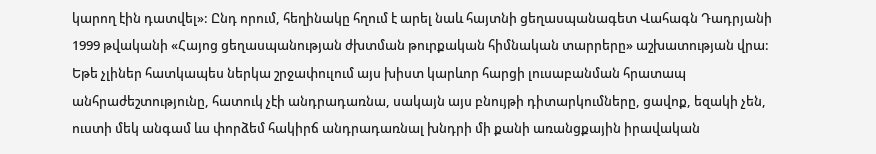կարող էին դատվել»: Ընդ որում, հեղինակը հղում է արել նաև հայտնի ցեղասպանագետ Վահագն Դադրյանի 1999 թվականի «Հայոց ցեղասպանության ժխտման թուրքական հիմնական տարրերը» աշխատության վրա: Եթե չլիներ հատկապես ներկա շրջափուլում այս խիստ կարևոր հարցի լուսաբանման հրատապ անհրաժեշտությունը, հատուկ չէի անդրադառնա, սակայն այս բնույթի դիտարկումները, ցավոք, եզակի չեն, ուստի մեկ անգամ ևս փորձեմ հակիրճ անդրադառնալ խնդրի մի քանի առանցքային իրավական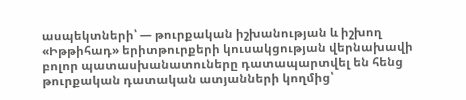ասպեկտների՝ — թուրքական իշխանության և իշխող «Իթթիհադ» երիտթուրքերի կուսակցության վերնախավի բոլոր պատասխանատուները դատապարտվել են հենց թուրքական դատական ատյանների կողմից՝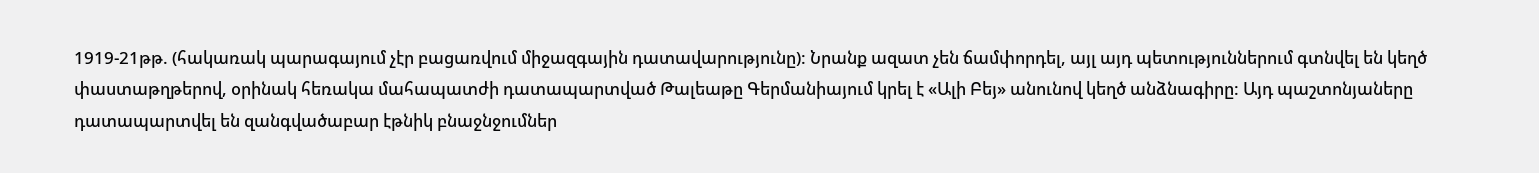1919-21թթ. (հակառակ պարագայում չէր բացառվում միջազգային դատավարությունը): Նրանք ազատ չեն ճամփորդել, այլ այդ պետություններում գտնվել են կեղծ փաստաթղթերով, օրինակ հեռակա մահապատժի դատապարտված Թալեաթը Գերմանիայում կրել է «Ալի Բեյ» անունով կեղծ անձնագիրը: Այդ պաշտոնյաները դատապարտվել են զանգվածաբար էթնիկ բնաջնջումներ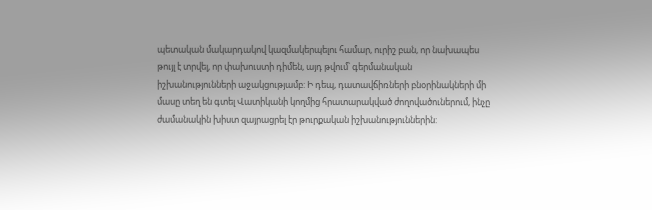պետական մակարդակով կազմակերպելու համար, ուրիշ բան, որ նախապես թույլ է տրվել, որ փախուստի դիմեն, այդ թվում՝ գերմանական իշխանությունների աջակցությամբ: Ի դեպ, դատավճիռների բնօրինակների մի մասը տեղ են գտել Վատիկանի կողմից հրատարակված ժողովածուներում, ինչը ժամանակին խիստ զայրացրել էր թուրքական իշխանություններին: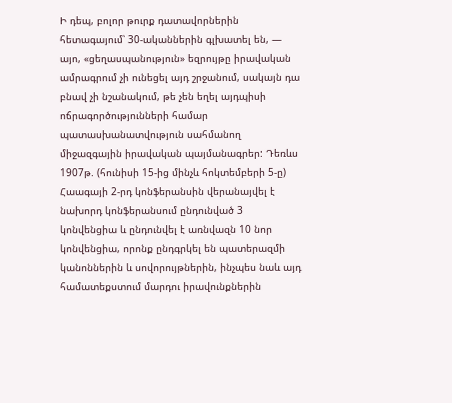Ի դեպ, բոլոր թուրք դատավորներին հետագայում՝ 30-ականներին գլխատել են, — այո, «ցեղասպանություն» եզրույթը իրավական ամրագրում չի ունեցել այդ շրջանում, սակայն դա բնավ չի նշանակում, թե չեն եղել այդպիսի ոճրագործությունների համար պատասխանատվություն սահմանող միջազգային իրավական պայմանագրեր: Դեռևս 1907թ. (հունիսի 15-ից մինչև հոկտեմբերի 5-ը) Հաագայի 2-րդ կոնֆերանսին վերանայվել է նախորդ կոնֆերանսում ընդունված 3 կոնվենցիա և ընդունվել է առնվազն 10 նոր կոնվենցիա, որոնք ընդգրկել են պատերազմի կանոններին և սովորույթներին, ինչպես նաև այդ համատեքստում մարդու իրավունքներին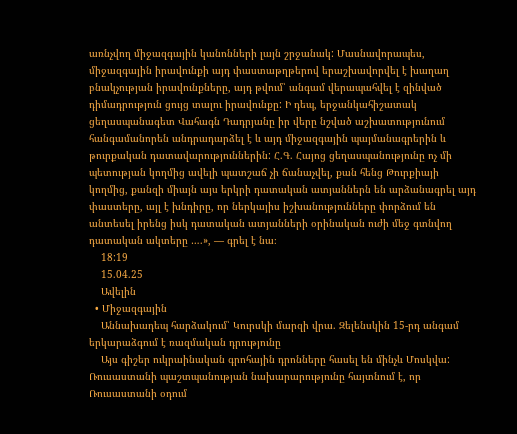առնչվող միջազգային կանոնների լայն շրջանակ: Մասնավորապես, միջազգային իրավունքի այդ փաստաթղթերով երաշխավորվել է խաղաղ բնակչության իրավունքները, այդ թվում՝ անգամ վերապահվել է զինված դիմադրություն ցույց տալու իրավունքը: Ի դեպ, երջանկահիշատակ ցեղասպանագետ Վահագն Դադրյանը իր վերը նշված աշխատությունում հանգամանորեն անդրադարձել է և այդ միջազգային պայմանագրերին և թուրքական դատավարություններին: Հ.Գ. Հայոց ցեղասպանությունը ոչ մի պետության կողմից ավելի պատշաճ չի ճանաչվել, քան հենց Թուրքիայի կողմից, քանզի միայն այս երկրի դատական ատյաններն են արձանագրել այդ փաստերը, այլ է խնդիրը, որ ներկայիս իշխանությունները փորձում են անտեսել իրենց իսկ դատական ատյանների օրինական ուժի մեջ գտնվող դատական ակտերը ….», — գրել է նա։
    18:19
    15.04.25
    Ավելին
  • Միջազգային
    Աննախադեպ հարձակում՝ Կուրսկի մարզի վրա. Զելենսկին 15-րդ անգամ երկարաձգում է ռազմական դրությունը
    Այս գիշեր ուկրաինական գրոհային դրոնները հասել են մինչև Մոսկվա: Ռուսաստանի պաշտպանության նախարարությունը հայտնում է, որ Ռուսաստանի օդում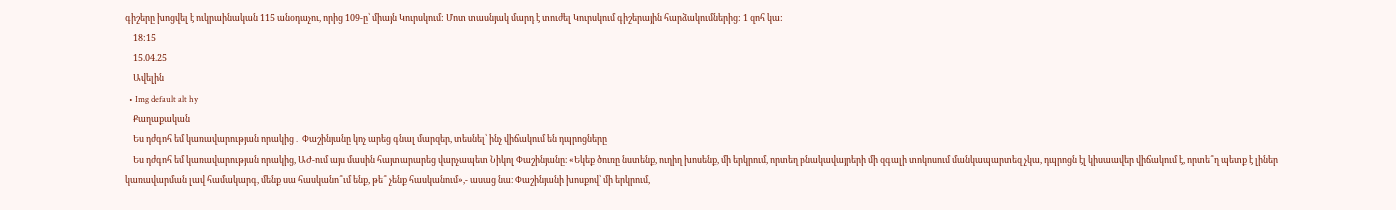գիշերը խոցվել է ուկրաինական 115 անօդաչու, որից 109-ը՝ միայն Կուրսկում: Մոտ տասնյակ մարդ է տուժել Կուրսկում գիշերային հարձակումներից: 1 զոհ կա:
    18:15
    15.04.25
    Ավելին
  • Img default alt hy
    Քաղաքական
    Ես դժգոհ եմ կառավարության որակից․ Փաշինյանը կոչ արեց գնալ մարզեր, տեսնել՝ ինչ վիճակում են դպրոցները
    Ես դժգոհ եմ կառավարության որակից, ԱԺ-ում այս մասին հայտարարեց վարչապետ Նիկոլ Փաշինյանը։ «Եկեք ծուռը նստենք, ուղիղ խոսենք, մի երկրում, որտեղ բնակավայրերի մի զգալի տոկոսում մանկապարտեզ չկա, դպրոցն էլ կիսաավեր վիճակում է, որտե՞ղ պետք է լիներ կառավարման լավ համակարգ, մենք սա հասկանո՞ւմ ենք, թե՞ չենք հասկանում»,- ասաց նա։ Փաշինյանի խոսքով՝ մի երկրում,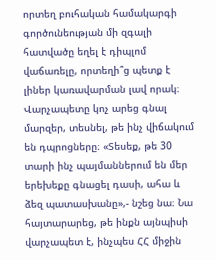որտեղ բուհական համակարգի գործունեության մի զգալի հատվածը եղել է դիպլոմ վաճառելը, որտեղի՞ց պետք է լիներ կառավարման լավ որակ։ Վարչապետը կոչ արեց գնալ մարզեր, տեսնել, թե ինչ վիճակում են դպրոցները։ «Տեսեք, թե 30 տարի ինչ պայմաններում են մեր երեխեքը գնացել դասի, ահա և ձեզ պատասխանը»,- նշեց նա։ Նա հայտարարեց, թե ինքն այնպիսի վարչապետ է, ինչպես ՀՀ միջին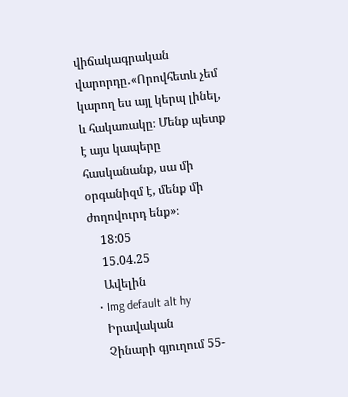վիճակագրական վարորդը․«Որովհետև չեմ կարող ես այլ կերպ լինել, և հակառակը։ Մենք պետք է այս կապերը հասկանանք, սա մի օրգանիզմ է, մենք մի ժողովուրդ ենք»։
    18:05
    15.04.25
    Ավելին
  • Img default alt hy
    Իրավական
    Չինարի գյուղում 55-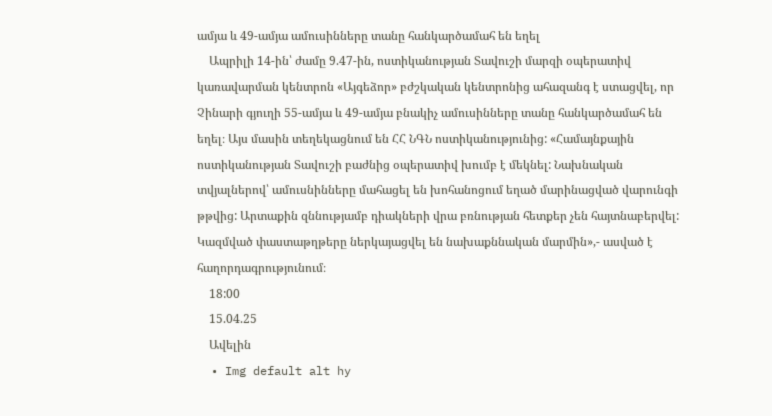ամյա և 49-ամյա ամուսինները տանը հանկարծամահ են եղել
    Ապրիլի 14-ին՝ ժամը 9.47-ին, ոստիկանության Տավուշի մարզի օպերատիվ կառավարման կենտրոն «Այգեձոր» բժշկական կենտրոնից ահազանգ է ստացվել, որ Չինարի գյուղի 55-ամյա և 49-ամյա բնակիչ ամուսինները տանը հանկարծամահ են եղել։ Այս մասին տեղեկացնում են ՀՀ ՆԳՆ ոստիկանությունից: «Համայնքային ոստիկանության Տավուշի բաժնից օպերատիվ խումբ է մեկնել: Նախնական տվյալներով՝ ամուսնինները մահացել են խոհանոցում եղած մարինացված վարունգի թթվից: Արտաքին զննությամբ դիակների վրա բռնության հետքեր չեն հայտնաբերվել: Կազմված փաստաթղթերը ներկայացվել են նախաքննական մարմին»,- ասված է հաղորդագրությունում։
    18:00
    15.04.25
    Ավելին
  • Img default alt hy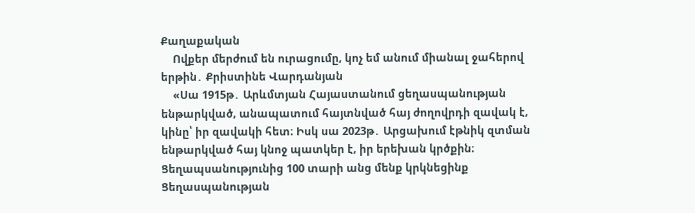Քաղաքական
    Ովքեր մերժում են ուրացումը, կոչ եմ անում միանալ ջահերով երթին․ Քրիստինե Վարդանյան
    «Սա 1915թ․ Արևմտյան Հայաստանում ցեղասպանության ենթարկված, անապատում հայտնված հայ ժողովրդի զավակ է, կինը՝ իր զավակի հետ։ Իսկ սա 2023թ․ Արցախում էթնիկ զտման ենթարկված հայ կնոջ պատկեր է, իր երեխան կրծքին։ Ցեղապսանությունից 100 տարի անց մենք կրկնեցինք Ցեղասպանության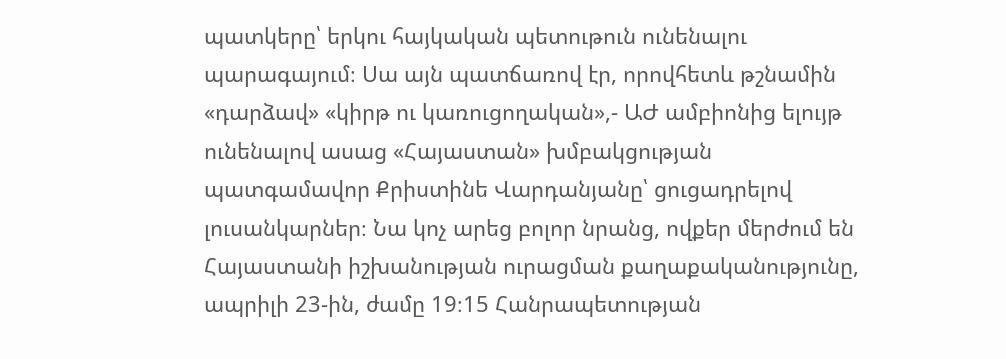պատկերը՝ երկու հայկական պետութուն ունենալու պարագայում։ Սա այն պատճառով էր, որովհետև թշնամին «դարձավ» «կիրթ ու կառուցողական»,- ԱԺ ամբիոնից ելույթ ունենալով ասաց «Հայաստան» խմբակցության պատգամավոր Քրիստինե Վարդանյանը՝ ցուցադրելով լուսանկարներ։ Նա կոչ արեց բոլոր նրանց, ովքեր մերժում են Հայաստանի իշխանության ուրացման քաղաքականությունը, ապրիլի 23-ին, ժամը 19։15 Հանրապետության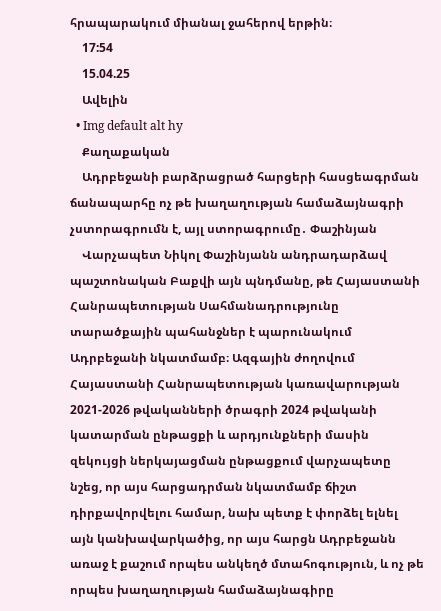հրապարակում միանալ ջահերով երթին։
    17:54
    15.04.25
    Ավելին
  • Img default alt hy
    Քաղաքական
    Ադրբեջանի բարձրացրած հարցերի հասցեագրման ճանապարհը ոչ թե խաղաղության համաձայնագրի չստորագրումն է, այլ ստորագրումը․ Փաշինյան
    Վարչապետ Նիկոլ Փաշինյանն անդրադարձավ պաշտոնական Բաքվի այն պնդմանը, թե Հայաստանի Հանրապետության Սահմանադրությունը տարածքային պահանջներ է պարունակում Ադրբեջանի նկատմամբ։ Ազգային ժողովում Հայաստանի Հանրապետության կառավարության 2021-2026 թվականների ծրագրի 2024 թվականի կատարման ընթացքի և արդյունքների մասին զեկույցի ներկայացման ընթացքում վարչապետը նշեց, որ այս հարցադրման նկատմամբ ճիշտ դիրքավորվելու համար, նախ պետք է փորձել ելնել այն կանխավարկածից, որ այս հարցն Ադրբեջանն առաջ է քաշում որպես անկեղծ մտահոգություն, և ոչ թե որպես խաղաղության համաձայնագիրը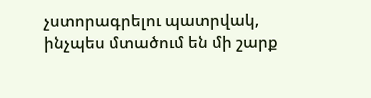չստորագրելու պատրվակ, ինչպես մտածում են մի շարք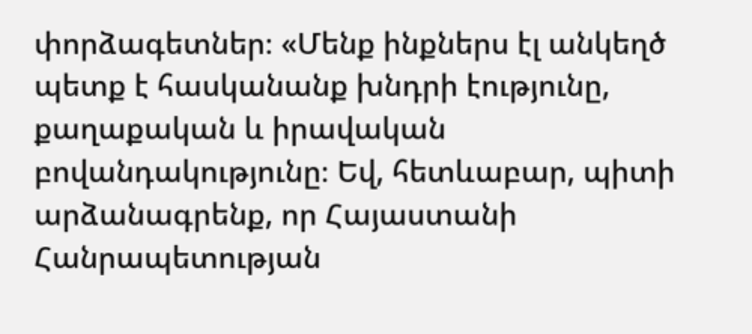փորձագետներ։ «Մենք ինքներս էլ անկեղծ պետք է հասկանանք խնդրի էությունը, քաղաքական և իրավական բովանդակությունը։ Եվ, հետևաբար, պիտի արձանագրենք, որ Հայաստանի Հանրապետության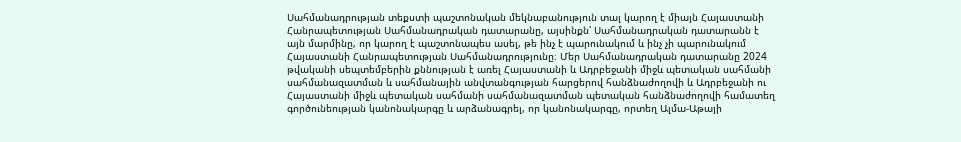Սահմանադրության տեքստի պաշտոնական մեկնաբանություն տալ կարող է միայն Հայաստանի Հանրապետության Սահմանադրական դատարանը, այսինքն՝ Սահմանադրական դատարանն է այն մարմինը, որ կարող է պաշտոնապես ասել, թե ինչ է պարունակում և ինչ չի պարունակում Հայաստանի Հանրապետության Սահմանադրությունը։ Մեր Սահմանադրական դատարանը 2024 թվականի սեպտեմբերին քննության է առել Հայաստանի և Ադրբեջանի միջև պետական սահմանի սահմանազատման և սահմանային անվտանգության հարցերով հանձնաժողովի և Ադրբեջանի ու Հայաստանի միջև պետական սահմանի սահմանազատման պետական հանձնաժողովի համատեղ գործունեության կանոնակարգը և արձանագրել, որ կանոնակարգը, որտեղ Ալմա-Աթայի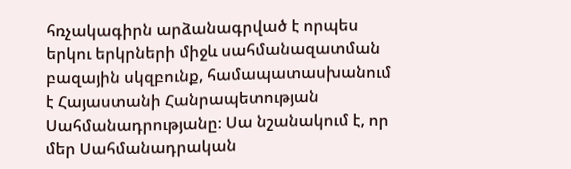հռչակագիրն արձանագրված է որպես երկու երկրների միջև սահմանազատման բազային սկզբունք, համապատասխանում է Հայաստանի Հանրապետության Սահմանադրությանը։ Սա նշանակում է, որ մեր Սահմանադրական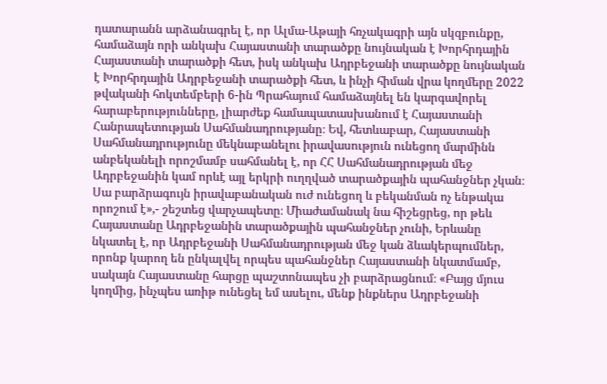դատարանն արձանագրել է, որ Ալմա-Աթայի հռչակագրի այն սկզբունքը, համաձայն որի անկախ Հայաստանի տարածքը նույնական է Խորհրդային Հայաստանի տարածքի հետ, իսկ անկախ Ադրբեջանի տարածքը նույնական է Խորհրդային Ադրբեջանի տարածքի հետ, և ինչի հիման վրա կողմերը 2022 թվականի հոկտեմբերի 6-ին Պրահայում համաձայնել են կարգավորել հարաբերությունները, լիարժեք համապատասխանում է Հայաստանի Հանրապետության Սահմանադրությանը։ Եվ, հետևաբար, Հայաստանի Սահմանադրությունը մեկնաբանելու իրավասություն ունեցող մարմինն անբեկանելի որոշմամբ սահմանել է, որ ՀՀ Սահմանադրության մեջ Ադրբեջանին կամ որևէ այլ երկրի ուղղված տարածքային պահանջներ չկան։ Սա բարձրագույն իրավաբանական ուժ ունեցող և բեկանման ոչ ենթակա որոշում է»,- շեշտեց վարչապետը։ Միաժամանակ նա հիշեցրեց, որ թեև Հայաստանը Ադրբեջանին տարածքային պահանջներ չունի, Երևանը նկատել է, որ Ադրբեջանի Սահմանադրության մեջ կան ձևակերպումներ, որոնք կարող են ընկալվել որպես պահանջներ Հայաստանի նկատմամբ, սակայն Հայաստանը հարցը պաշտոնապես չի բարձրացնում։ «Բայց մյուս կողմից, ինչպես առիթ ունեցել եմ ասելու, մենք ինքներս Ադրբեջանի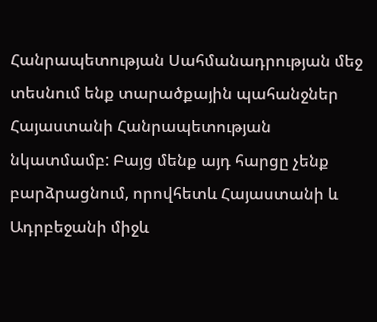Հանրապետության Սահմանադրության մեջ տեսնում ենք տարածքային պահանջներ Հայաստանի Հանրապետության նկատմամբ: Բայց մենք այդ հարցը չենք բարձրացնում, որովհետև Հայաստանի և Ադրբեջանի միջև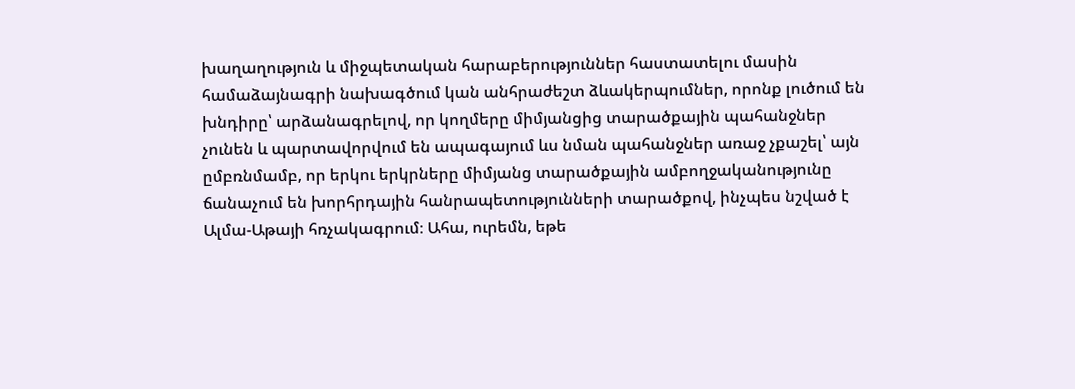խաղաղություն և միջպետական հարաբերություններ հաստատելու մասին համաձայնագրի նախագծում կան անհրաժեշտ ձևակերպումներ, որոնք լուծում են խնդիրը՝ արձանագրելով, որ կողմերը միմյանցից տարածքային պահանջներ չունեն և պարտավորվում են ապագայում ևս նման պահանջներ առաջ չքաշել՝ այն ըմբռնմամբ, որ երկու երկրները միմյանց տարածքային ամբողջականությունը ճանաչում են խորհրդային հանրապետությունների տարածքով, ինչպես նշված է Ալմա-Աթայի հռչակագրում։ Ահա, ուրեմն, եթե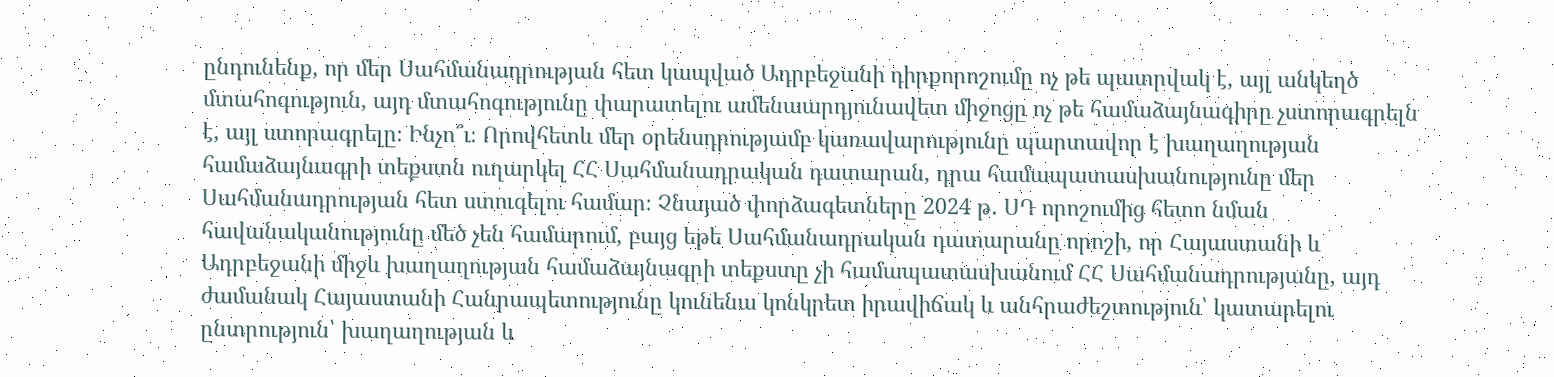ընդունենք, որ մեր Սահմանադրության հետ կապված Ադրբեջանի դիրքորոշումը ոչ թե պատրվակ է, այլ անկեղծ մտահոգություն, այդ մտահոգությունը փարատելու ամենաարդյունավետ միջոցը ոչ թե համաձայնագիրը չստորագրելն է, այլ ստորագրելը։ Ինչո՞ւ։ Որովհետև մեր օրենսդրությամբ կառավարությունը պարտավոր է խաղաղության համաձայնագրի տեքստն ուղարկել ՀՀ Սահմանադրական դատարան, դրա համապատասխանությունը մեր Սահմանադրության հետ ստուգելու համար։ Չնայած փորձագետները 2024 թ․ ՍԴ որոշումից հետո նման հավանականությունը մեծ չեն համարում, բայց եթե Սահմանադրական դատարանը որոշի, որ Հայաստանի և Ադրբեջանի միջև խաղաղության համաձայնագրի տեքստը չի համապատասխանում ՀՀ Սահմանադրությանը, այդ ժամանակ Հայաստանի Հանրապետությունը կունենա կոնկրետ իրավիճակ և անհրաժեշտություն՝ կատարելու ընտրություն՝ խաղաղության և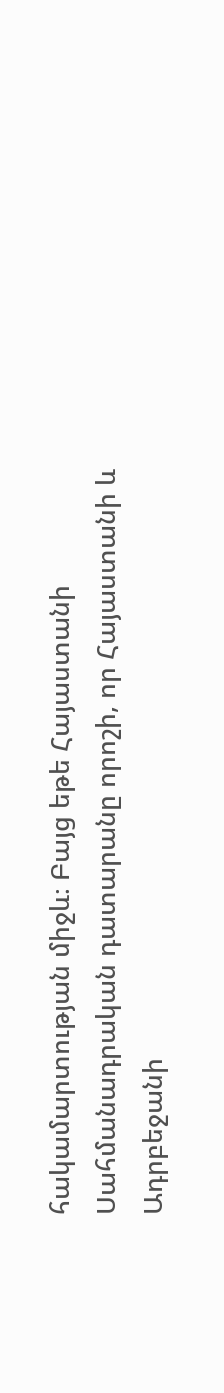հակամարտության միջև։ Բայց եթե Հայաստանի Սահմանադրական դատարանը որոշի, որ Հայաստանի և Ադրբեջանի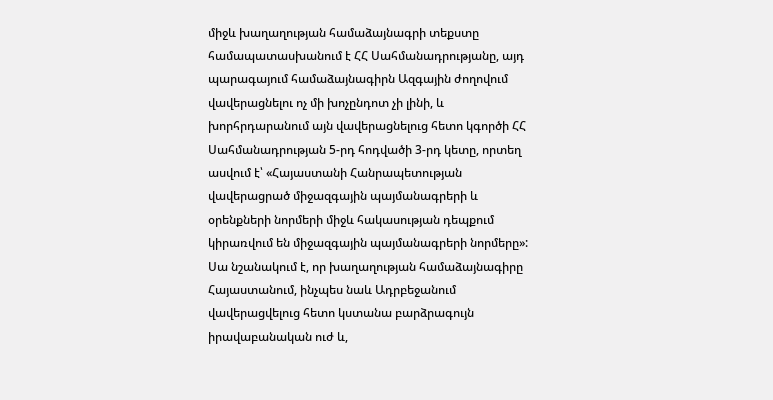միջև խաղաղության համաձայնագրի տեքստը համապատասխանում է ՀՀ Սահմանադրությանը, այդ պարագայում համաձայնագիրն Ազգային ժողովում վավերացնելու ոչ մի խոչընդոտ չի լինի, և խորհրդարանում այն վավերացնելուց հետո կգործի ՀՀ Սահմանադրության 5-րդ հոդվածի 3-րդ կետը, որտեղ ասվում է՝ «Հայաստանի Հանրապետության վավերացրած միջազգային պայմանագրերի և օրենքների նորմերի միջև հակասության դեպքում կիրառվում են միջազգային պայմանագրերի նորմերը»: Սա նշանակում է, որ խաղաղության համաձայնագիրը Հայաստանում, ինչպես նաև Ադրբեջանում վավերացվելուց հետո կստանա բարձրագույն իրավաբանական ուժ և,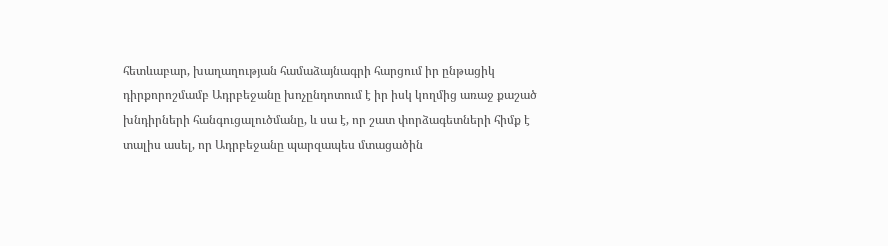հետևաբար, խաղաղության համաձայնագրի հարցում իր ընթացիկ դիրքորոշմամբ Ադրբեջանը խոչընդոտում է իր իսկ կողմից առաջ քաշած խնդիրների հանգուցալուծմանը, և սա է, որ շատ փորձագետների հիմք է տալիս ասել, որ Ադրբեջանը պարզապես մտացածին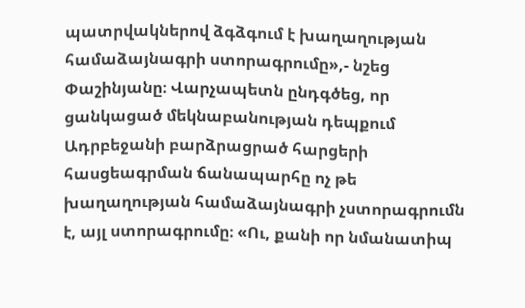պատրվակներով ձգձգում է խաղաղության համաձայնագրի ստորագրումը»,- նշեց Փաշինյանը։ Վարչապետն ընդգծեց, որ ցանկացած մեկնաբանության դեպքում Ադրբեջանի բարձրացրած հարցերի հասցեագրման ճանապարհը ոչ թե խաղաղության համաձայնագրի չստորագրումն է, այլ ստորագրումը։ «Ու, քանի որ նմանատիպ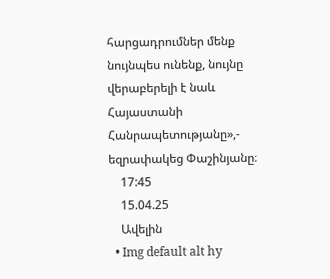հարցադրումներ մենք նույնպես ունենք, նույնը վերաբերելի է նաև Հայաստանի Հանրապետությանը»,- եզրափակեց Փաշինյանը։
    17:45
    15.04.25
    Ավելին
  • Img default alt hy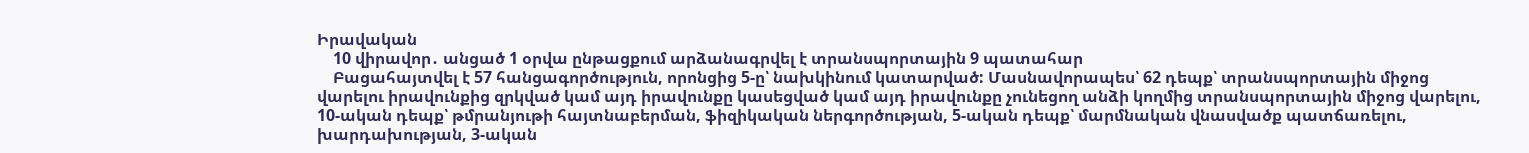Իրավական
    10 վիրավոր․ անցած 1 օրվա ընթացքում արձանագրվել է տրանսպորտային 9 պատահար
    Բացահայտվել է 57 հանցագործություն, որոնցից 5-ը՝ նախկինում կատարված: Մասնավորապես՝ 62 դեպք՝ տրանսպորտային միջոց վարելու իրավունքից զրկված կամ այդ իրավունքը կասեցված կամ այդ իրավունքը չունեցող անձի կողմից տրանսպորտային միջոց վարելու, 10-ական դեպք՝ թմրանյութի հայտնաբերման, ֆիզիկական ներգործության, 5-ական դեպք՝ մարմնական վնասվածք պատճառելու, խարդախության, 3-ական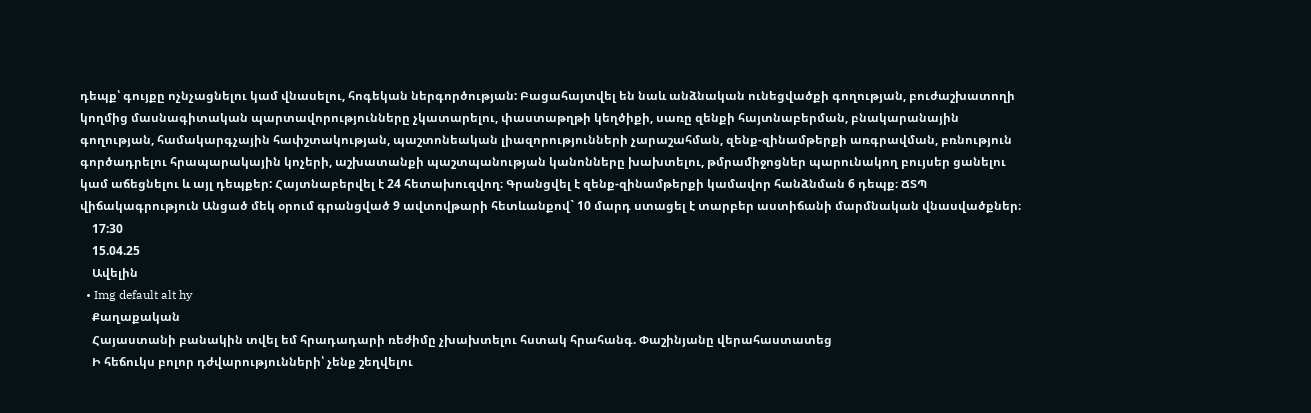դեպք՝ գույքը ոչնչացնելու կամ վնասելու, հոգեկան ներգործության: Բացահայտվել են նաև անձնական ունեցվածքի գողության, բուժաշխատողի կողմից մասնագիտական պարտավորությունները չկատարելու, փաստաթղթի կեղծիքի, սառը զենքի հայտնաբերման, բնակարանային գողության, համակարգչային հափշտակության, պաշտոնեական լիազորությունների չարաշահման, զենք-զինամթերքի առգրավման, բռնություն գործադրելու հրապարակային կոչերի, աշխատանքի պաշտպանության կանոնները խախտելու, թմրամիջոցներ պարունակող բույսեր ցանելու կամ աճեցնելու և այլ դեպքեր: Հայտնաբերվել է 24 հետախուզվող։ Գրանցվել է զենք-զինամթերքի կամավոր հանձնման 6 դեպք։ ՃՏՊ վիճակագրություն Անցած մեկ օրում գրանցված 9 ավտովթարի հետևանքով` 10 մարդ ստացել է տարբեր աստիճանի մարմնական վնասվածքներ։
    17:30
    15.04.25
    Ավելին
  • Img default alt hy
    Քաղաքական
    Հայաստանի բանակին տվել եմ հրադադարի ռեժիմը չխախտելու հստակ հրահանգ. Փաշինյանը վերահաստատեց
    Ի հեճուկս բոլոր դժվարությունների՝ չենք շեղվելու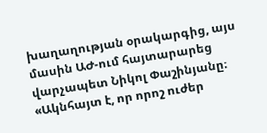խաղաղության օրակարգից, այս մասին ԱԺ-ում հայտարարեց վարչապետ Նիկոլ Փաշինյանը։ «Ակնհայտ է, որ որոշ ուժեր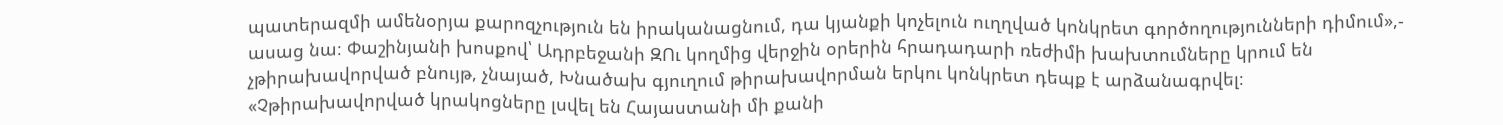պատերազմի ամենօրյա քարոզչություն են իրականացնում, դա կյանքի կոչելուն ուղղված կոնկրետ գործողությունների դիմում»,- ասաց նա։ Փաշինյանի խոսքով՝ Ադրբեջանի ԶՈւ կողմից վերջին օրերին հրադադարի ռեժիմի խախտումները կրում են չթիրախավորված բնույթ, չնայած, Խնածախ գյուղում թիրախավորման երկու կոնկրետ դեպք է արձանագրվել։ «Չթիրախավորված կրակոցները լսվել են Հայաստանի մի քանի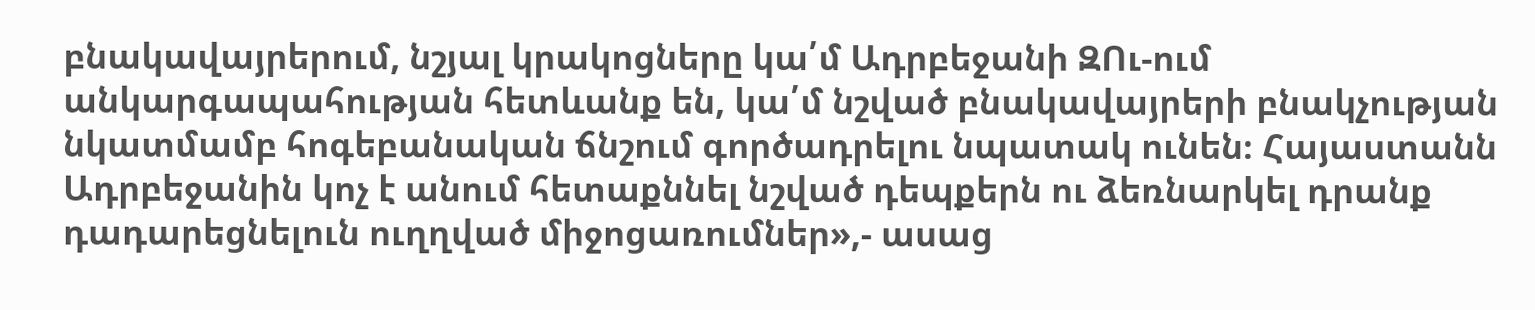բնակավայրերում, նշյալ կրակոցները կա՛մ Ադրբեջանի ԶՈւ-ում անկարգապահության հետևանք են, կա՛մ նշված բնակավայրերի բնակչության նկատմամբ հոգեբանական ճնշում գործադրելու նպատակ ունեն։ Հայաստանն Ադրբեջանին կոչ է անում հետաքննել նշված դեպքերն ու ձեռնարկել դրանք դադարեցնելուն ուղղված միջոցառումներ»,- ասաց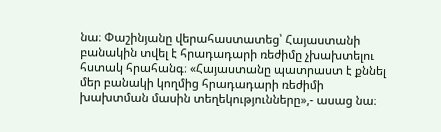նա։ Փաշինյանը վերահաստատեց՝ Հայաստանի բանակին տվել է հրադադարի ռեժիմը չխախտելու հստակ հրահանգ։ «Հայաստանը պատրաստ է քննել մեր բանակի կողմից հրադադարի ռեժիմի խախտման մասին տեղեկությունները»,- ասաց նա։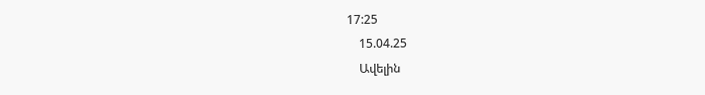17:25
    15.04.25
    Ավելին